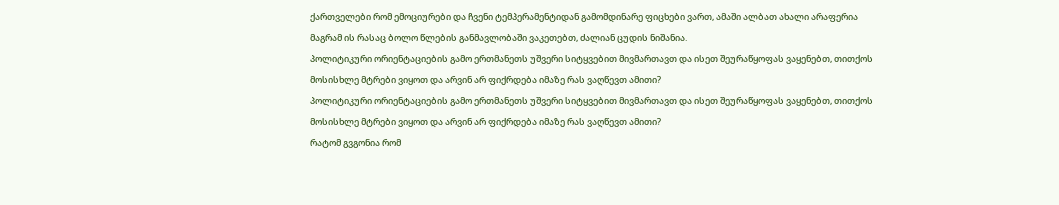ქართველები რომ ემოციურები და ჩვენი ტემპერამენტიდან გამომდინარე ფიცხები ვართ, ამაში ალბათ ახალი არაფერია მაგრამ ის რასაც ბოლო წლების განმავლობაში ვაკეთებთ, ძალიან ცუდის ნიშანია.
პოლიტიკური ორიენტაციების გამო ერთმანეთს უშვერი სიტყვებით მივმართავთ და ისეთ შეურაწყოფას ვაყენებთ, თითქოს მოსისხლე მტრები ვიყოთ და არვინ არ ფიქრდება იმაზე რას ვაღწევთ ამითი?
პოლიტიკური ორიენტაციების გამო ერთმანეთს უშვერი სიტყვებით მივმართავთ და ისეთ შეურაწყოფას ვაყენებთ, თითქოს მოსისხლე მტრები ვიყოთ და არვინ არ ფიქრდება იმაზე რას ვაღწევთ ამითი?
რატომ გვგონია რომ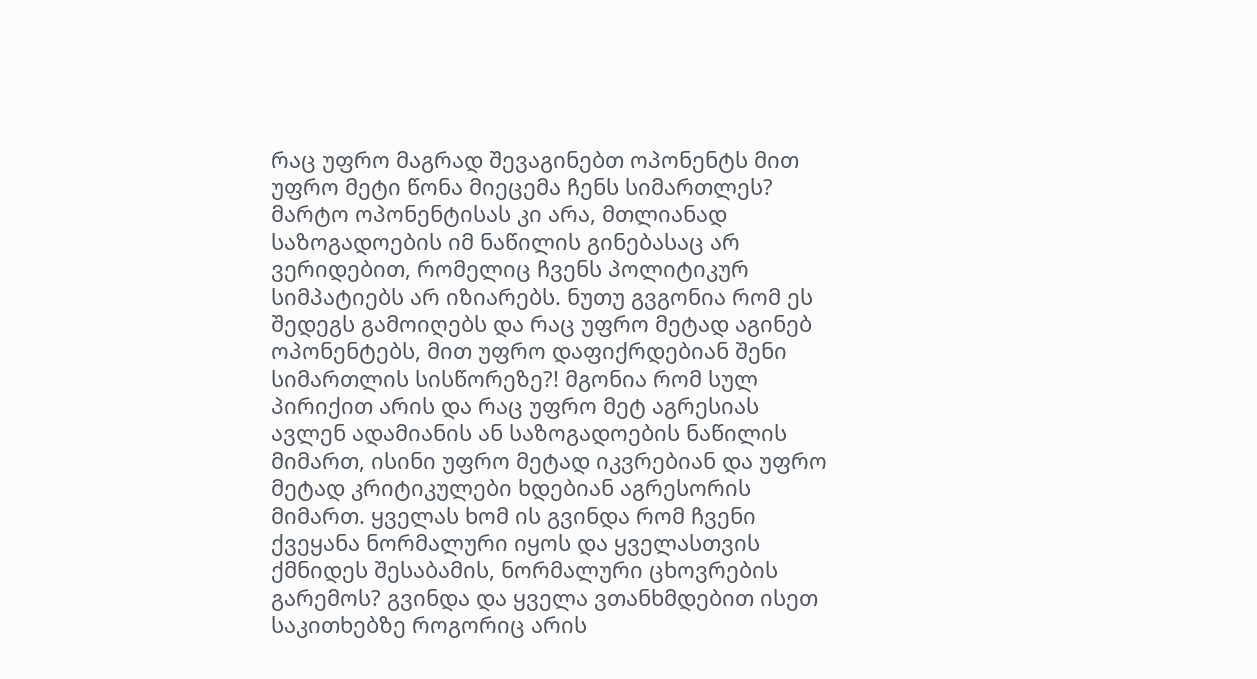რაც უფრო მაგრად შევაგინებთ ოპონენტს მით უფრო მეტი წონა მიეცემა ჩენს სიმართლეს? მარტო ოპონენტისას კი არა, მთლიანად საზოგადოების იმ ნაწილის გინებასაც არ ვერიდებით, რომელიც ჩვენს პოლიტიკურ სიმპატიებს არ იზიარებს. ნუთუ გვგონია რომ ეს შედეგს გამოიღებს და რაც უფრო მეტად აგინებ ოპონენტებს, მით უფრო დაფიქრდებიან შენი სიმართლის სისწორეზე?! მგონია რომ სულ პირიქით არის და რაც უფრო მეტ აგრესიას ავლენ ადამიანის ან საზოგადოების ნაწილის მიმართ, ისინი უფრო მეტად იკვრებიან და უფრო მეტად კრიტიკულები ხდებიან აგრესორის მიმართ. ყველას ხომ ის გვინდა რომ ჩვენი ქვეყანა ნორმალური იყოს და ყველასთვის ქმნიდეს შესაბამის, ნორმალური ცხოვრების გარემოს? გვინდა და ყველა ვთანხმდებით ისეთ საკითხებზე როგორიც არის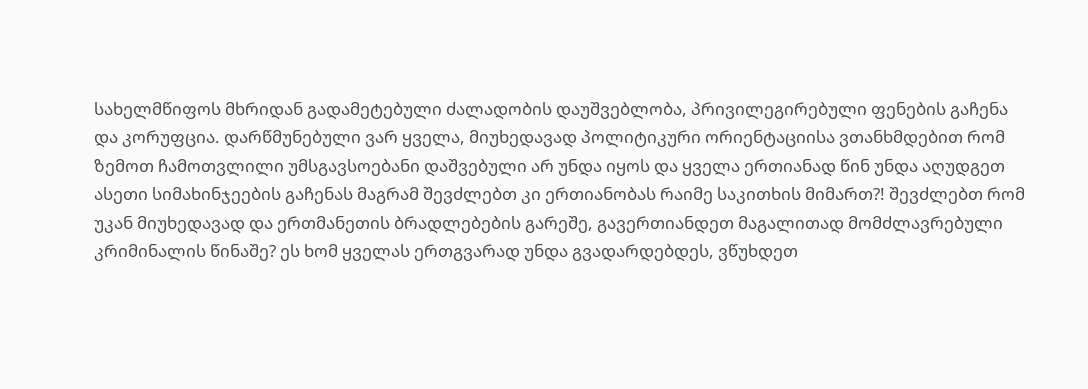სახელმწიფოს მხრიდან გადამეტებული ძალადობის დაუშვებლობა, პრივილეგირებული ფენების გაჩენა და კორუფცია. დარწმუნებული ვარ ყველა, მიუხედავად პოლიტიკური ორიენტაციისა ვთანხმდებით რომ ზემოთ ჩამოთვლილი უმსგავსოებანი დაშვებული არ უნდა იყოს და ყველა ერთიანად წინ უნდა აღუდგეთ ასეთი სიმახინჯეების გაჩენას მაგრამ შევძლებთ კი ერთიანობას რაიმე საკითხის მიმართ?! შევძლებთ რომ უკან მიუხედავად და ერთმანეთის ბრადლებების გარეშე, გავერთიანდეთ მაგალითად მომძლავრებული კრიმინალის წინაშე? ეს ხომ ყველას ერთგვარად უნდა გვადარდებდეს, ვწუხდეთ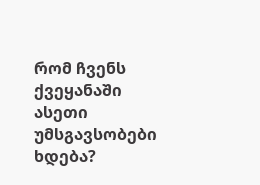რომ ჩვენს ქვეყანაში ასეთი უმსგავსობები ხდება?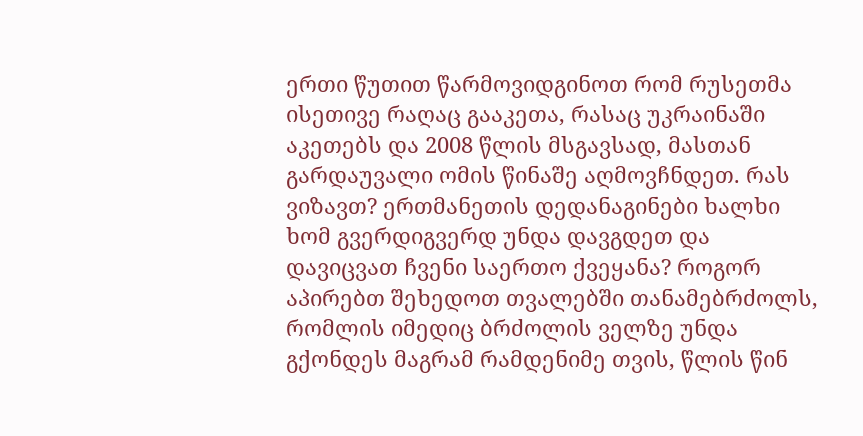ერთი წუთით წარმოვიდგინოთ რომ რუსეთმა ისეთივე რაღაც გააკეთა, რასაც უკრაინაში აკეთებს და 2008 წლის მსგავსად, მასთან გარდაუვალი ომის წინაშე აღმოვჩნდეთ. რას ვიზავთ? ერთმანეთის დედანაგინები ხალხი ხომ გვერდიგვერდ უნდა დავგდეთ და დავიცვათ ჩვენი საერთო ქვეყანა? როგორ აპირებთ შეხედოთ თვალებში თანამებრძოლს, რომლის იმედიც ბრძოლის ველზე უნდა გქონდეს მაგრამ რამდენიმე თვის, წლის წინ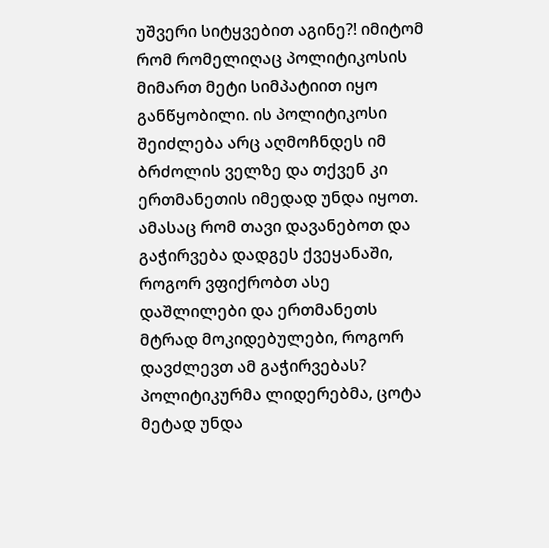უშვერი სიტყვებით აგინე?! იმიტომ რომ რომელიღაც პოლიტიკოსის მიმართ მეტი სიმპატიით იყო განწყობილი. ის პოლიტიკოსი შეიძლება არც აღმოჩნდეს იმ ბრძოლის ველზე და თქვენ კი ერთმანეთის იმედად უნდა იყოთ. ამასაც რომ თავი დავანებოთ და გაჭირვება დადგეს ქვეყანაში, როგორ ვფიქრობთ ასე დაშლილები და ერთმანეთს მტრად მოკიდებულები, როგორ დავძლევთ ამ გაჭირვებას?
პოლიტიკურმა ლიდერებმა, ცოტა მეტად უნდა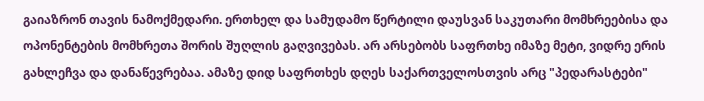გაიაზრონ თავის ნამოქმედარი. ერთხელ და სამუდამო წერტილი დაუსვან საკუთარი მომხრეებისა და ოპონენტების მომხრეთა შორის შუღლის გაღვივებას. არ არსებობს საფრთხე იმაზე მეტი, ვიდრე ერის გახლეჩვა და დანაწევრებაა. ამაზე დიდ საფრთხეს დღეს საქართველოსთვის არც "პედარასტები"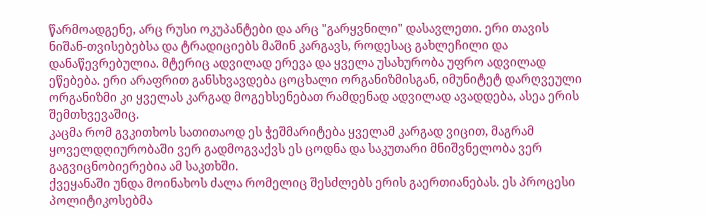წარმოადგენე, არც რუსი ოკუპანტები და არც "გარყვნილი" დასავლეთი. ერი თავის ნიშან-თვისებებსა და ტრადიციებს მაშინ კარგავს, როდესაც გახლეჩილი და დანაწევრებულია. მტერიც ადვილად ერევა და ყველა უსახურობა უფრო ადვილად ეწებება. ერი არაფრით განსხვავდება ცოცხალი ორგანიზმისგან, იმუნიტეტ დარღვეული ორგანიზმი კი ყველას კარგად მოგეხსენებათ რამდენად ადვილად ავადდება, ასეა ერის შემთხვევაშიც.
კაცმა რომ გვკითხოს სათითაოდ ეს ჭეშმარიტება ყველამ კარგად ვიცით, მაგრამ ყოველდღიურობაში ვერ გადმოგვაქვს ეს ცოდნა და საკუთარი მნიშვნელობა ვერ გაგვიცნობიერებია ამ საკთხში.
ქვეყანაში უნდა მოინახოს ძალა რომელიც შესძლებს ერის გაერთიანებას. ეს პროცესი პოლიტიკოსებმა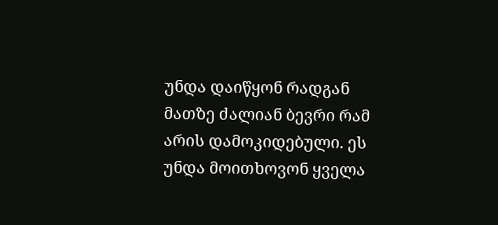უნდა დაიწყონ რადგან მათზე ძალიან ბევრი რამ არის დამოკიდებული. ეს უნდა მოითხოვონ ყველა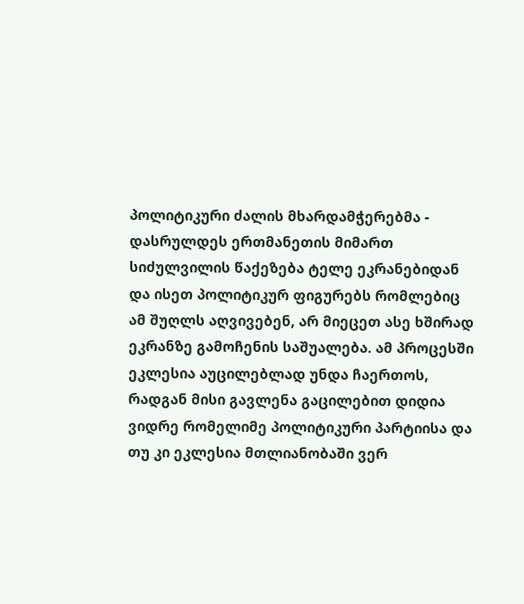პოლიტიკური ძალის მხარდამჭერებმა - დასრულდეს ერთმანეთის მიმართ სიძულვილის წაქეზება ტელე ეკრანებიდან და ისეთ პოლიტიკურ ფიგურებს რომლებიც ამ შუღლს აღვივებენ, არ მიეცეთ ასე ხშირად ეკრანზე გამოჩენის საშუალება. ამ პროცესში ეკლესია აუცილებლად უნდა ჩაერთოს, რადგან მისი გავლენა გაცილებით დიდია ვიდრე რომელიმე პოლიტიკური პარტიისა და თუ კი ეკლესია მთლიანობაში ვერ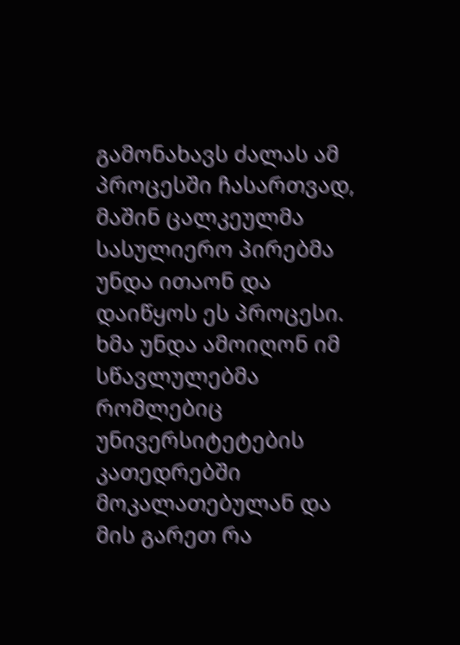გამონახავს ძალას ამ პროცესში ჩასართვად, მაშინ ცალკეულმა სასულიერო პირებმა უნდა ითაონ და დაიწყოს ეს პროცესი. ხმა უნდა ამოიღონ იმ სწავლულებმა რომლებიც უნივერსიტეტების კათედრებში მოკალათებულან და მის გარეთ რა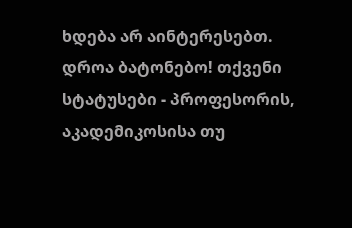ხდება არ აინტერესებთ. დროა ბატონებო! თქვენი სტატუსები - პროფესორის, აკადემიკოსისა თუ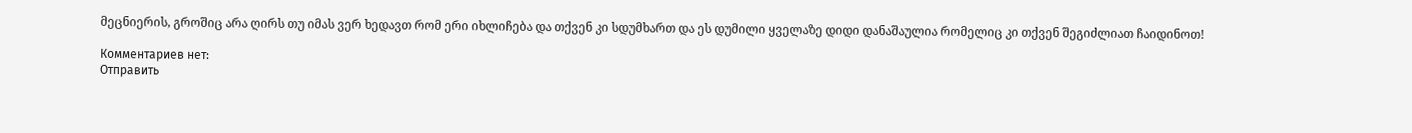მეცნიერის, გროშიც არა ღირს თუ იმას ვერ ხედავთ რომ ერი იხლიჩება და თქვენ კი სდუმხართ და ეს დუმილი ყველაზე დიდი დანაშაულია რომელიც კი თქვენ შეგიძლიათ ჩაიდინოთ!

Комментариев нет:
Отправить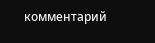комментарий